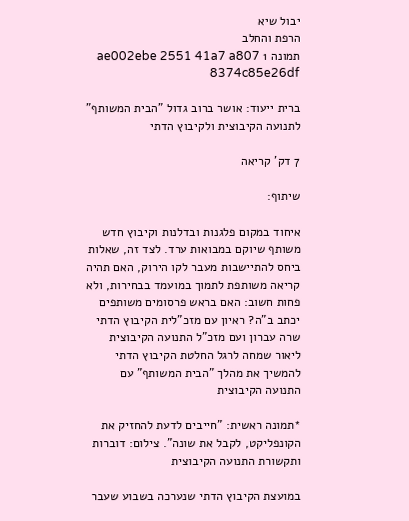יבול שיא
הרפת והחלב
תמונה 1 ae002ebe 2551 41a7 a807 8374c85e26df

ברית ייעוד: אושר ברוב גדול "הבית המשותף" לתנועה הקיבוצית ולקיבוץ הדתי

7 דק' קריאה

שיתוף:

איחוד במקום פלגנות ובדלנות וקיבוץ חדש משותף שיוקם במבואות ערד. לצד זה, שאלות ביחס להתיישבות מעבר לקו הירוק, האם תהיה קריאה משותפת לתמוך במועמד בבחירות, ולא פחות חשוב: האם בראש פרסומים משותפים יכתב ב"ה? ראיון עם מזכ"לית הקיבוץ הדתי שרה עברון ועם מזכ"ל התנועה הקיבוצית ליאור שמחה לרגל החלטת הקיבוץ הדתי להמשיך את מהלך "הבית המשותף" עם התנועה הקיבוצית

*תמונה ראשית: "חייבים לדעת להחזיק את הקונפליקט, לקבל את שונה". צילום: דוברות ותקשורת התנועה הקיבוצית

במועצת הקיבוץ הדתי שנערכה בשבוע שעבר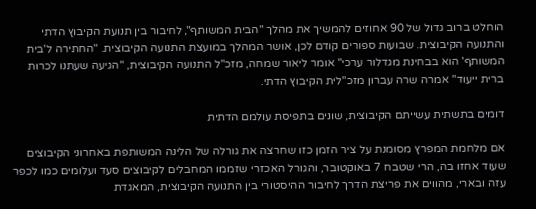הוחלט ברוב גדול של 90 אחוזים להמשיך את מהלך "הבית המשותף", לחיבור בין תנועת הקיבוץ הדתי והתנועה הקיבוצית. שבועות ספורים קודם לכן, אושר המהלך במועצת התנועה הקיבוצית. "החתירה ל'בית המשותף' הוא בבחינת מגדלור ערכי" אומר ליאור שמחה, מזכ"ל התנועה הקיבוצית, "הגיעה שעתנו לכרות ברית ייעוד" אמרה שרה עברון מזכ"לית הקיבוץ הדתי.

דומים בתשתית עשייתם הקיבוצית, שונים בתפיסת עולמם הדתית

אם מלחמת המפרץ מסומנת על ציר הזמן כזו שחרצה את גורלה של הלינה המשותפת באחרוני הקיבוצים שעוד אחזו בה, הרי שטבח 7 באוקטובר, והגורל האכזרי שזממו המחבלים לקיבוצים סעד ועלומים כמו לכפר עזה ובארי, מהווים את פריצת הדרך לחיבור ההיסטורי בין התנועה הקיבוצית, המאגדת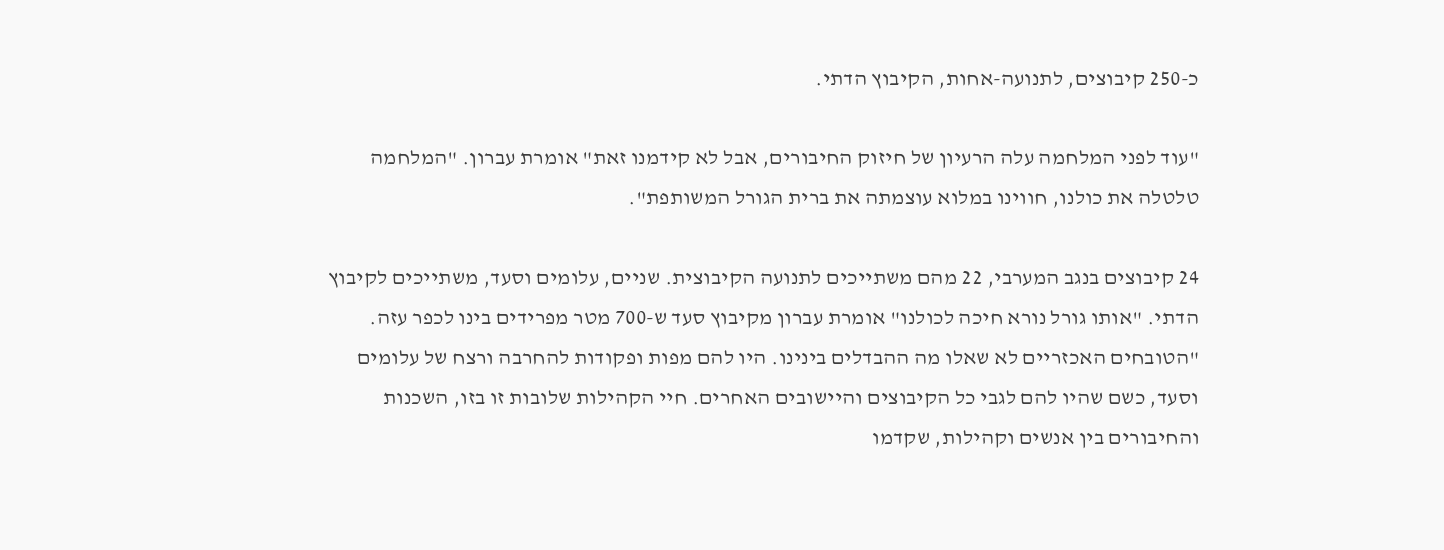כ-250 קיבוצים, לתנועה-אחות, הקיבוץ הדתי.

"עוד לפני המלחמה עלה הרעיון של חיזוק החיבורים, אבל לא קידמנו זאת" אומרת עברון. "המלחמה טלטלה את כולנו, חווינו במלוא עוצמתה את ברית הגורל המשותפת".

24 קיבוצים בנגב המערבי, 22 מהם משתייכים לתנועה הקיבוצית. שניים, עלומים וסעד, משתייכים לקיבוץ הדתי. "אותו גורל נורא חיכה לכולנו" אומרת עברון מקיבוץ סעד ש-700 מטר מפרידים בינו לכפר עזה. "הטובחים האכזריים לא שאלו מה ההבדלים בינינו. היו להם מפות ופקודות להחרבה ורצח של עלומים וסעד, כשם שהיו להם לגבי כל הקיבוצים והיישובים האחרים. חיי הקהילות שלובות זו בזו, השכנות והחיבורים בין אנשים וקהילות, שקדמו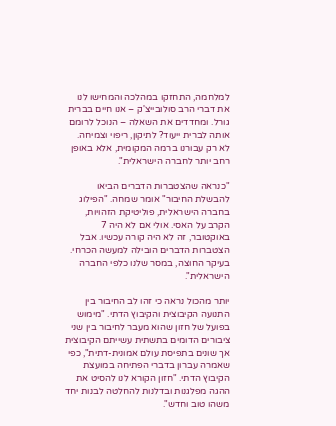למלחמה, התחזקו במהלכה והמחישו לנו את דברי הרב סולובייצ'ק – אנו חיים בברית גורל. ומחדדים את השאלה – הנוכל לרומם אותה לברית ייעוד? לתיקון, ריפוי וצמיחה. לא רק עבורנו ברמה המקומית, אלא באופן רחב יותר לחברה הישראלית".

"כנראה שהצטברות הדברים הביאו להבשלת החיבור" אומר שמחה. "הפילוג בחברה הישראלית, פוליטיקת הזהויות, הקרב על האסי. אולי אם לא היה 7 באוקטובר, זה לא היה קורה עכשיו. אבל הצטברות הדברים הובילה למעשה הכרחי. בעיקר החוצה, במסר שלנו כלפי החברה הישראלית".

יותר מהכול נראה כי זהו לב החיבור בין התנועה הקיבוצית והקיבוץ הדתי. "מימוש בפועל של חזון שהוא מעבר לחיבור בין שני ציבורים הדומים בתשתית עשייתם הקיבוצית אך שונים בתפיסת עולם אמונית-דתית", כפי שאמרה עברון בדברי הפתיחה במועצת הקיבוץ הדתי. "חזון הקורא לנו להסיט את ההגה מפלגנות ובדלנות להחלטה לבנות יחד משהו טוב וחדש".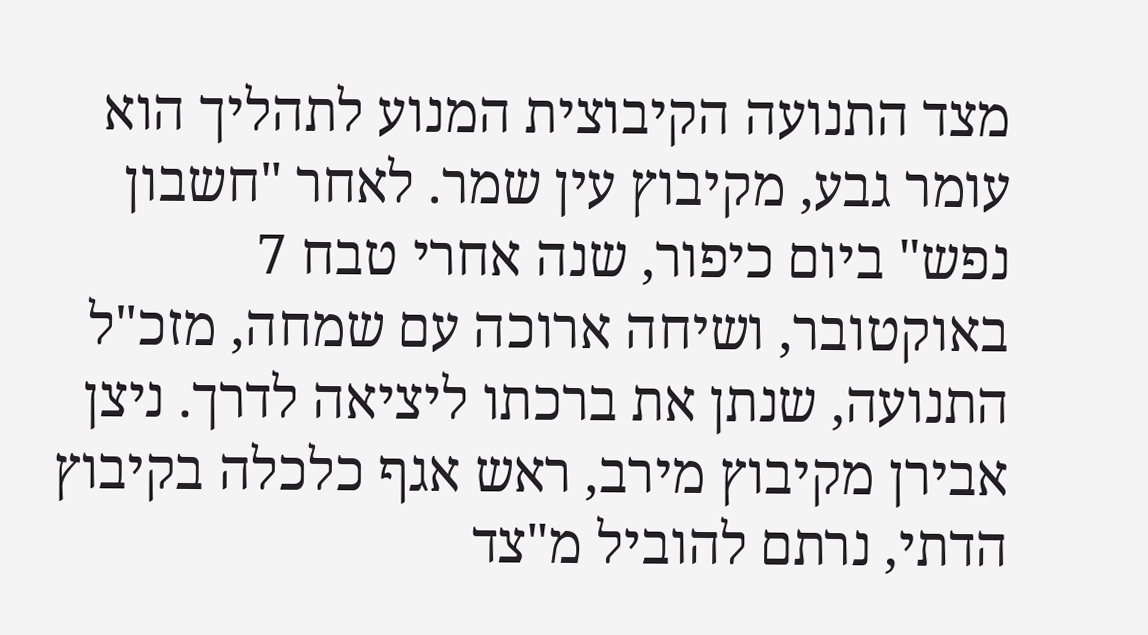מצד התנועה הקיבוצית המנוע לתהליך הוא עומר גבע, מקיבוץ עין שמר. לאחר "חשבון נפש" ביום כיפור, שנה אחרי טבח 7 באוקטובר, ושיחה ארוכה עם שמחה, מזכ"ל התנועה, שנתן את ברכתו ליציאה לדרך. ניצן אבירן מקיבוץ מירב, ראש אגף כלכלה בקיבוץ הדתי, נרתם להוביל מ"צד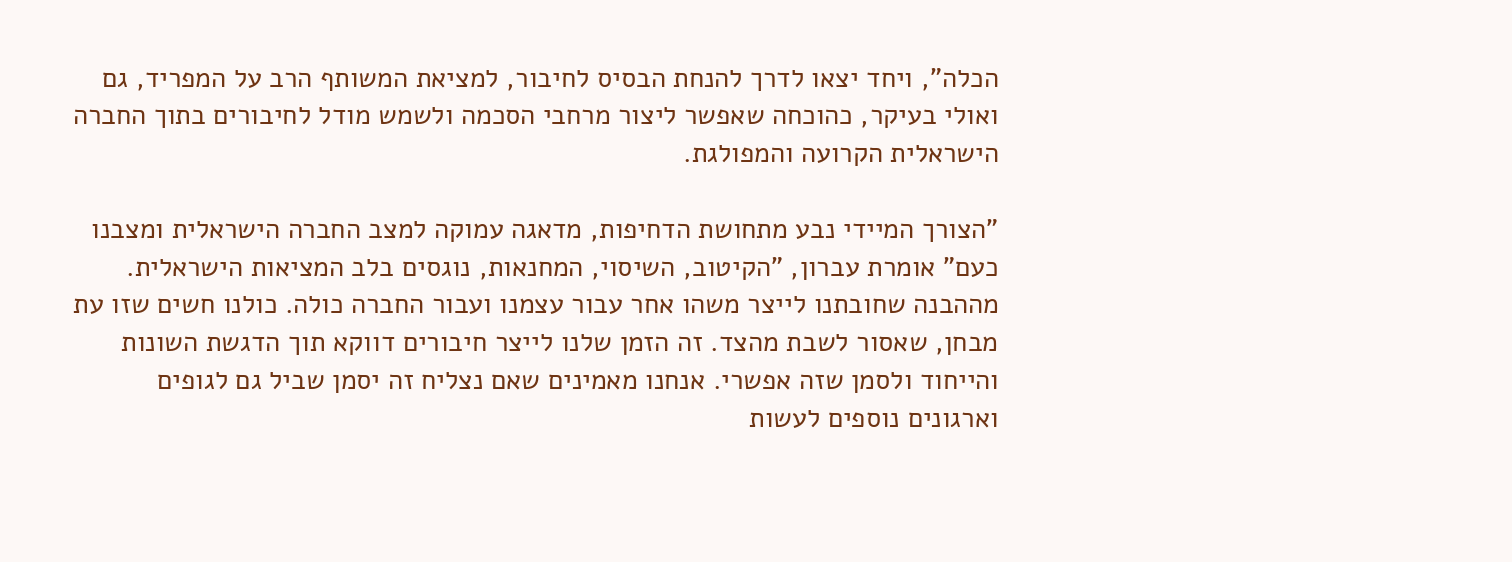הכלה", ויחד יצאו לדרך להנחת הבסיס לחיבור, למציאת המשותף הרב על המפריד, גם ואולי בעיקר, כהוכחה שאפשר ליצור מרחבי הסכמה ולשמש מודל לחיבורים בתוך החברה הישראלית הקרועה והמפולגת.

"הצורך המיידי נבע מתחושת הדחיפות, מדאגה עמוקה למצב החברה הישראלית ומצבנו כעם" אומרת עברון, "הקיטוב, השיסוי, המחנאות, נוגסים בלב המציאות הישראלית. מההבנה שחובתנו לייצר משהו אחר עבור עצמנו ועבור החברה כולה. כולנו חשים שזו עת מבחן, שאסור לשבת מהצד. זה הזמן שלנו לייצר חיבורים דווקא תוך הדגשת השונות והייחוד ולסמן שזה אפשרי. אנחנו מאמינים שאם נצליח זה יסמן שביל גם לגופים וארגונים נוספים לעשות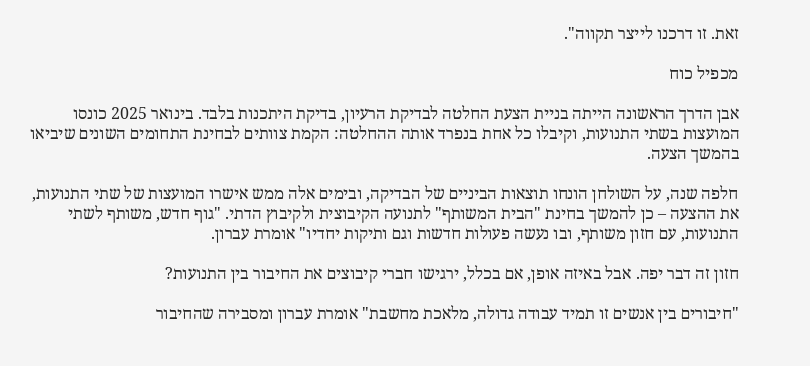זאת. זו דרכנו לייצר תקווה".

מכפיל כוח

אבן הדרך הראשונה הייתה בניית הצעת החלטה לבדיקת הרעיון, בדיקת היתכנות בלבד. בינואר 2025 כונסו המועצות בשתי התנועות, וקיבלו כל אחת בנפרד אותה ההחלטה: הקמת צוותים לבחינת התחומים השונים שיביאו בהמשך הצעה.

חלפה שנה, על השולחן הונחו תוצאות הביניים של הבדיקה, ובימים אלה ממש אישרו המועצות של שתי התנועות, את ההצעה – כן להמשך בחינת "הבית המשותף" לתנועה הקיבוצית ולקיבוץ הדתי. "גוף חדש, משותף לשתי התנועות, עם חזון משותף, ובו נעשה פעולות חדשות וגם ותיקות יחדיו" אומרת עברון.

חזון זה דבר יפה. אבל באיזה אופן, אם בכלל, ירגישו חברי קיבוצים את החיבור בין התנועות?

"חיבורים בין אנשים זו תמיד עבודה גדולה, מלאכת מחשבת" אומרת עברון ומסבירה שהחיבור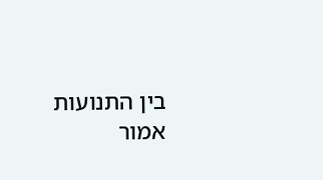בין התנועות אמור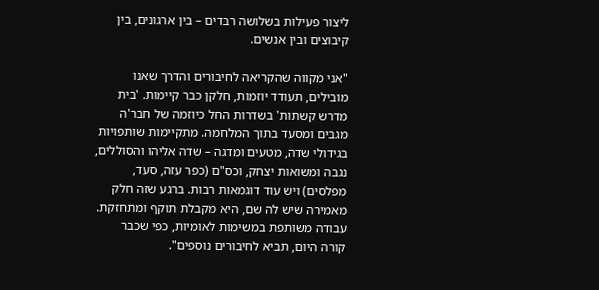ליצור פעילות בשלושה רבדים – בין ארגונים, בין קיבוצים ובין אנשים.

"אני מקווה שהקריאה לחיבורים והדרך שאנו מובילים, תעודד יוזמות, חלקן כבר קיימות. 'בית מדרש קשתות' בשדרות החל כיוזמה של חבר'ה מגבים ומסעד בתוך המלחמה. מתקיימות שותפויות בגידולי שדה, מטעים ומדגה – שדה אליהו והסוללים, נגבה ומשואות יצחק, וכס"ם (כפר עזה, סעד, מפלסים) ויש עוד דוגמאות רבות. ברגע שזה חלק מאמירה שיש לה שם, היא מקבלת תוקף ומתחזקת. עבודה משותפת במשימות לאומיות, כפי שכבר קורה היום, תביא לחיבורים נוספים".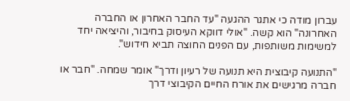עברון מודה כי אתגר ההגעה "עד החבר האחרון או החברה האחרונה" הוא קשה. "אולי דווקא העיסוק בחיבור, והיציאה יחד למשימות משותפות, עם הפנים החוצה תביא חידוש".

"התנועה קיבוצית היא תנועה של רעיון ודרך" אומר שמחה. "חבר או חברה מרגישים את אורח החיים הקיבוצי דרך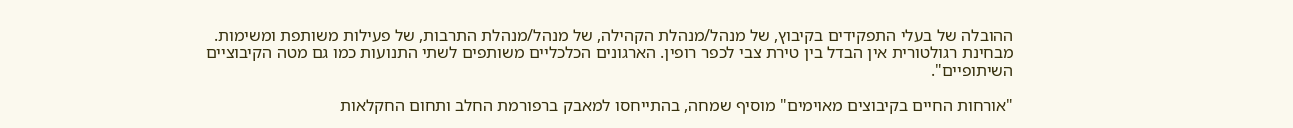ההובלה של בעלי התפקידים בקיבוץ, של מנהל/מנהלת הקהילה, של מנהל/מנהלת התרבות, של פעילות משותפת ומשימות. מבחינת רגולטורית אין הבדל בין טירת צבי לכפר רופין. הארגונים הכלכליים משותפים לשתי התנועות כמו גם מטה הקיבוציים השיתופיים".

"אורחות החיים בקיבוצים מאוימים" מוסיף שמחה, בהתייחסו למאבק ברפורמת החלב ותחום החקלאות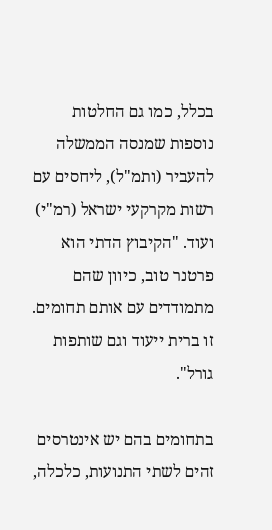בכלל, כמו גם החלטות נוספות שמנסה הממשלה להעביר (ותמ"ל), ליחסים עם רשות מקרקעי ישראל (רמ"י) ועוד. "הקיבוץ הדתי הוא פרטנר טוב, כיוון שהם מתמודדים עם אותם תחומים. זו ברית ייעוד וגם שותפות גורל".

בתחומים בהם יש אינטרסים זהים לשתי התנועות, כלכלה,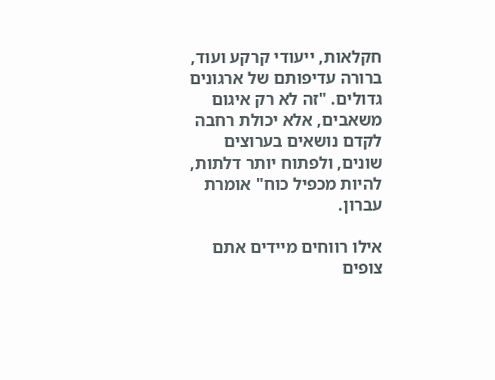חקלאות, ייעודי קרקע ועוד, ברורה עדיפותם של ארגונים גדולים. "זה לא רק איגום משאבים, אלא יכולת רחבה לקדם נושאים בערוצים שונים, ולפתוח יותר דלתות, להיות מכפיל כוח" אומרת עברון.

אילו רווחים מיידים אתם צופים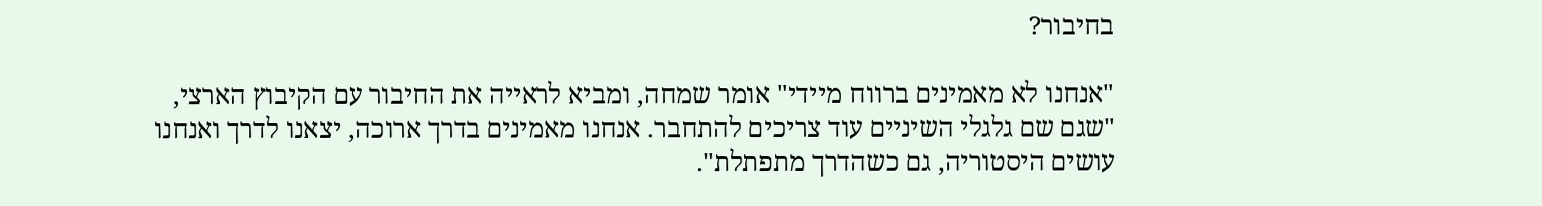בחיבור?

"אנחנו לא מאמינים ברווח מיידי" אומר שמחה, ומביא לראייה את החיבור עם הקיבוץ הארצי, "שגם שם גלגלי השיניים עוד צריכים להתחבר. אנחנו מאמינים בדרך ארוכה, יצאנו לדרך ואנחנו עושים היסטוריה, גם כשהדרך מתפתלת".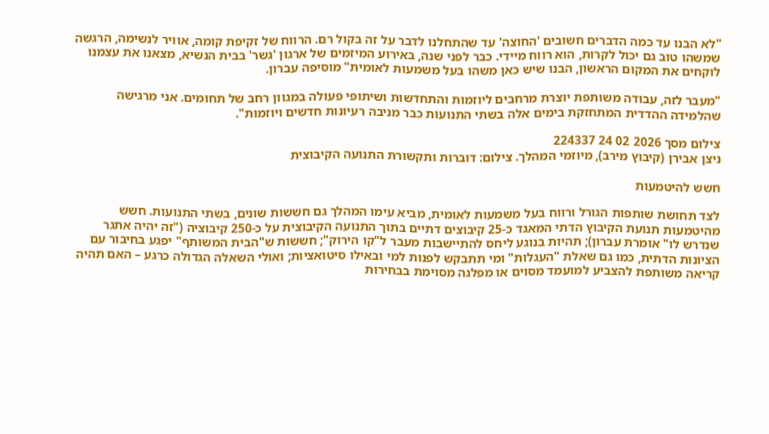"לא הבנו עד כמה הדברים חשובים 'החוצה' עד שהתחלנו לדבר על זה בקול רם. הרווח של זקיפת קומה, אוויר לנשימה, הרגשה שמשהו טוב גם יכול לקרות, הוא רווח מיידי. כבר לפני שנה, באירוע המיזמים של ארגון 'גשר' בבית הנשיא, מצאנו את עצמנו לוקחים את המקום הראשון, הבנו שיש כאן משהו בעל משמעות לאומית" מוסיפה עברון.

"מעבר לזה, עבודה משותפת יוצרת מרחבים ליוזמות והתחדשות ושיתופי פעולה במגוון רחב של תחומים. אני מרגישה שהלמידה ההדדית המתחזקת בימים אלה בשתי התנועות כבר מניבה רעיונות חדשים ויוזמות".

צילום מסך 2026 02 24 224337
ניצן אבירן (קיבוץ מירב), מיוזמי המהלך. צילום: דוברות ותקשורת התנועה הקיבוצית

חשש להיטמעות

לצד תחושת שותפות הגורל ורווח בעל משמעות לאומית, מביא עימו המהלך גם חששות שונים, בשתי התנועות. חשש מהיטמעות תנועת הקיבוץ הדתי המאגד כ-25 קיבוצים דתיים בתוך התנועה הקיבוצית על כ-250 קיבוציה ("זה יהיה אתגר שנדרש לו" אומרת עברון); תהיות בנוגע ליחס להתיישבות מעבר ל"קו הירוק"; חששות ש"הבית המשותף" יפגע בחיבור עם הציונות הדתית, כמו גם שאלת "העגלות" ומי תתבקש לפנות למי ובאילו סיטואציות; ואולי השאלה הגדולה כרגע – האם תהיה קריאה משותפת להצביע למועמד מסוים או מפלגה מסוימת בבחירות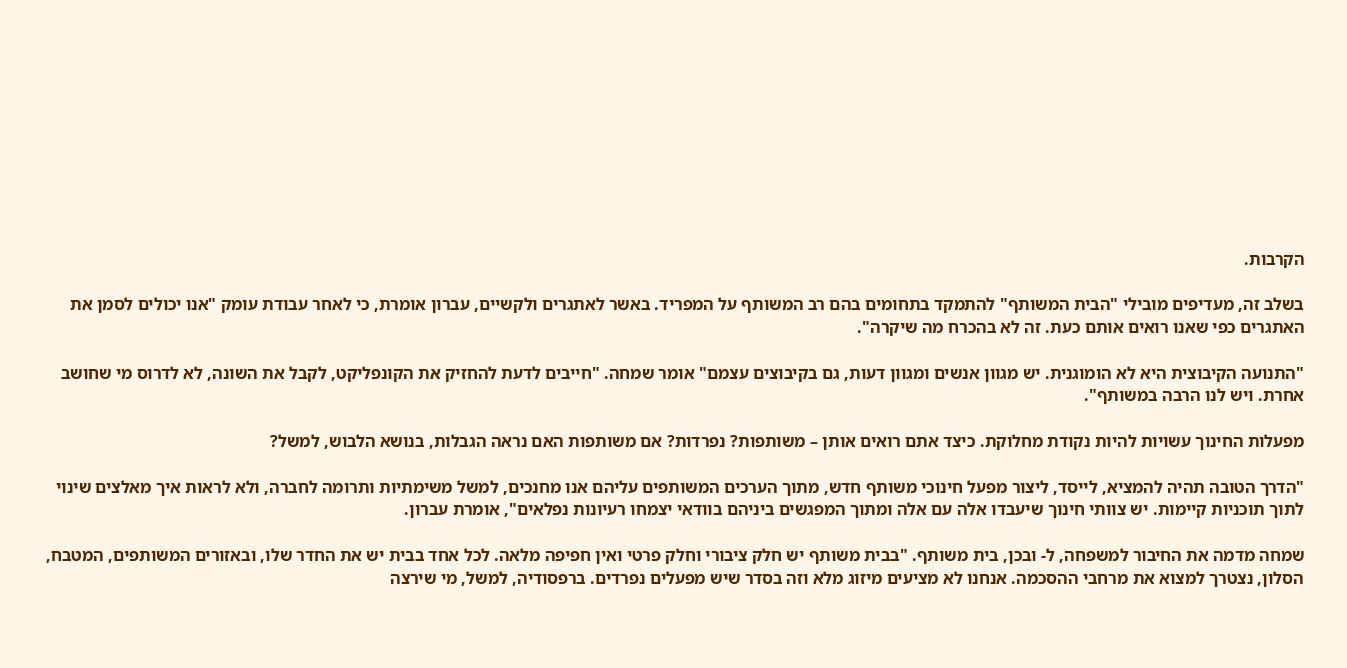הקרבות.

בשלב זה, מעדיפים מובילי "הבית המשותף" להתמקד בתחומים בהם רב המשותף על המפריד. באשר לאתגרים ולקשיים, עברון אומרת, כי לאחר עבודת עומק "אנו יכולים לסמן את האתגרים כפי שאנו רואים אותם כעת. זה לא בהכרח מה שיקרה".

"התנועה הקיבוצית היא לא הומוגנית. יש מגוון אנשים ומגוון דעות, גם בקיבוצים עצמם" אומר שמחה. "חייבים לדעת להחזיק את הקונפליקט, לקבל את השונה, לא לדרוס מי שחושב אחרת. ויש לנו הרבה במשותף".

מפעלות החינוך עשויות להיות נקודת מחלוקת. כיצד אתם רואים אותן – משותפות? נפרדות? אם משותפות האם נראה הגבלות, בנושא הלבוש, למשל?

"הדרך הטובה תהיה להמציא, לייסד, ליצור מפעל חינוכי משותף חדש, מתוך הערכים המשותפים עליהם אנו מחנכים, למשל משימתיות ותרומה לחברה, ולא לראות איך מאלצים שינוי לתוך תוכניות קיימות. יש צוותי חינוך שיעבדו אלה עם אלה ומתוך המפגשים ביניהם בוודאי יצמחו רעיונות נפלאים", אומרת עברון.

שמחה מדמה את החיבור למשפחה, ל- ובכן, בית משותף. "בבית משותף יש חלק ציבורי וחלק פרטי ואין חפיפה מלאה. לכל אחד בבית יש את החדר שלו, ובאזורים המשותפים, המטבח, הסלון, נצטרך למצוא את מרחבי ההסכמה. אנחנו לא מציעים מיזוג מלא וזה בסדר שיש מפעלים נפרדים. ברפסודיה, למשל, מי שירצה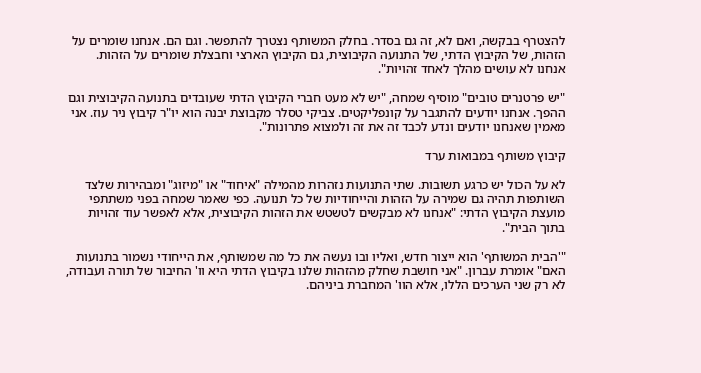להצטרף בבקשה, ואם לא, זה גם בסדר. בחלק המשותף נצטרך להתפשר. וגם הם. אנחנו שומרים על הזהות, של הקיבוץ הדתי, של התנועה הקיבוצית, גם הקיבוץ הארצי וחבצלת שומרים על הזהות. אנחנו לא עושים מהלך לאחד זהויות".

"יש פרטנרים טובים" מוסיף שמחה, "יש לא מעט חברי הקיבוץ הדתי שעובדים בתנועה הקיבוצית וגם ההפך. אנחנו יודעים להתגבר על קונפליקטים. צביקי טסלר מקבוצת יבנה הוא יו"ר קיבוץ ניר עוז. אני מאמין שאנחנו יודעים ונדע לכבד זה את זה ולמצוא פתרונות".

קיבוץ משותף במבואות ערד

לא על הכול יש כרגע תשובות. שתי התנועות נזהרות מהמילה "איחוד" או "מיזוג" ומבהירות שלצד השותפות תהיה גם שמירה על הזהות והייחודיות של כל תנועה. כפי שאמר שמחה בפני משתתפי מועצת הקיבוץ הדתי: "אנחנו לא מבקשים לטשטש את הזהות הקיבוצית, אלא לאפשר עוד זהויות בתוך הבית".

"'הבית המשותף' הוא ייצור חדש, ואליו ובו נעשה את כל מה שמשותף, את הייחודי נשמור בתנועות האם" אומרת עברון. "אני חושבת שחלק מהזהות שלנו בקיבוץ הדתי היא וו' החיבור של תורה ועבודה, לא רק שני הערכים הללו, אלא הוו' המחברת ביניהם.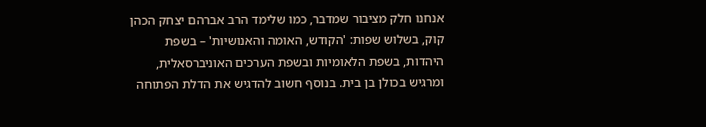אנחנו חלק מציבור שמדבר, כמו שלימד הרב אברהם יצחק הכהן קוק, בשלוש שפות: 'הקודש, האומה והאנושיות' – בשפת היהדות, בשפת הלאומיות ובשפת הערכים האוניברסאלית, ומרגיש בכולן בן בית. בנוסף חשוב להדגיש את הדלת הפתוחה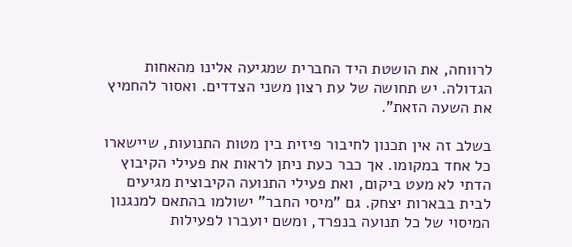לרווחה, את הושטת היד החברית שמגיעה אלינו מהאחות הגדולה. יש תחושה של עת רצון משני הצדדים. ואסור להחמיץ את השעה הזאת".

בשלב זה אין תכנון לחיבור פיזית בין מטות התנועות, שיישארו כל אחד במקומו. אך כבר כעת ניתן לראות את פעילי הקיבוץ הדתי לא מעט ביקום, ואת פעילי התנועה הקיבוצית מגיעים לבית בבארות יצחק. גם "מיסי החבר" ישולמו בהתאם למנגנון המיסוי של כל תנועה בנפרד, ומשם יועברו לפעילות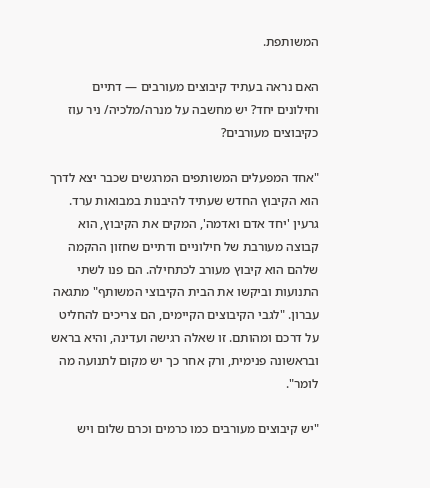המשותפת.

האם נראה בעתיד קיבוצים מעורבים — דתיים וחילונים יחד? יש מחשבה על מנרה/מלכיה/ ניר עוז כקיבוצים מעורבים?

"אחד המפעלים המשותפים המרגשים שכבר יצא לדרך הוא הקיבוץ החדש שעתיד להיבנות במבואות ערד. גרעין 'יחד אדם ואדמה', המקים את הקיבוץ, הוא קבוצה מעורבת של חילוניים ודתיים שחזון ההקמה שלהם הוא קיבוץ מעורב לכתחילה. הם פנו לשתי התנועות וביקשו את הבית הקיבוצי המשותף" מתגאה עברון. "לגבי הקיבוצים הקיימים, הם צריכים להחליט על דרכם ומהותם. זו שאלה רגישה ועדינה, והיא בראש ובראשונה פנימית, ורק אחר כך יש מקום לתנועה מה לומר".

"יש קיבוצים מעורבים כמו כרמים וכרם שלום ויש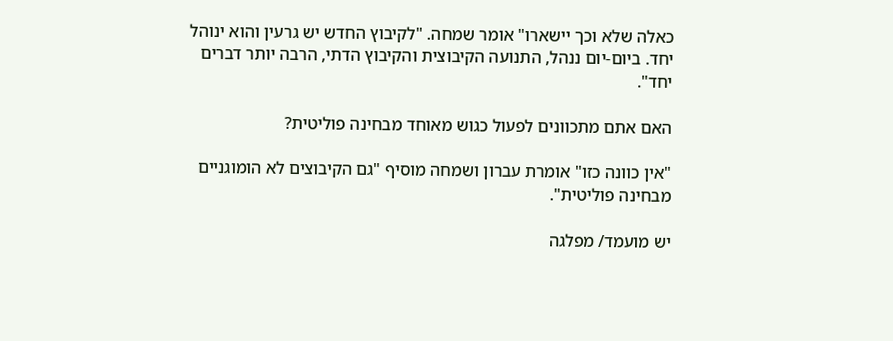כאלה שלא וכך יישארו" אומר שמחה. "לקיבוץ החדש יש גרעין והוא ינוהל יחד. ביום-יום ננהל, התנועה הקיבוצית והקיבוץ הדתי, הרבה יותר דברים יחד".

האם אתם מתכוונים לפעול כגוש מאוחד מבחינה פוליטית?

"אין כוונה כזו" אומרת עברון ושמחה מוסיף "גם הקיבוצים לא הומוגניים מבחינה פוליטית".

יש מועמד/ מפלגה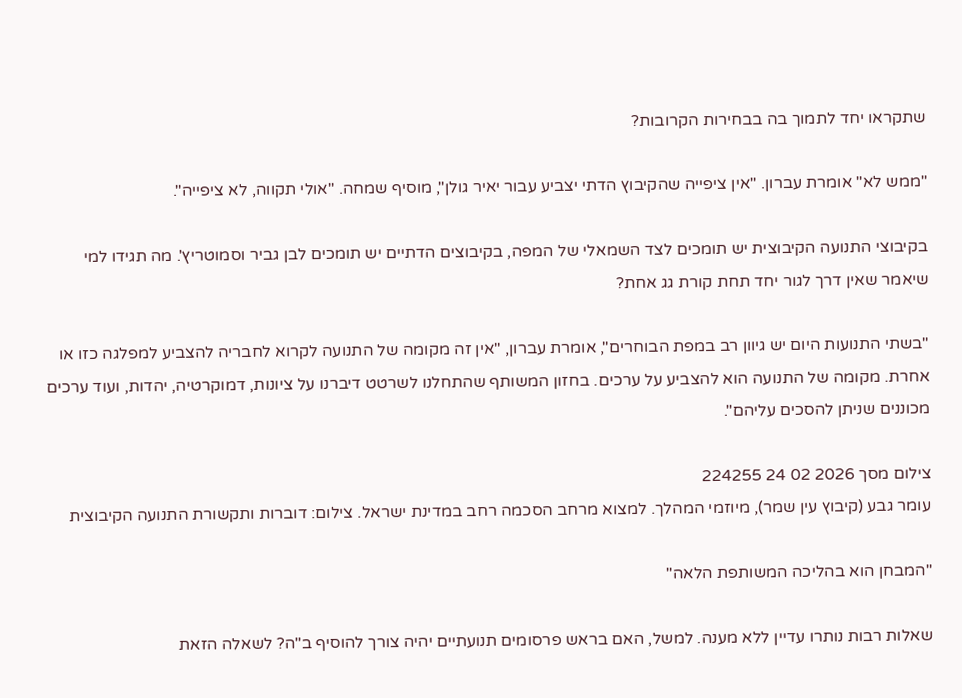שתקראו יחד לתמוך בה בבחירות הקרובות?

"ממש לא" אומרת עברון. "אין ציפייה שהקיבוץ הדתי יצביע עבור יאיר גולן", מוסיף שמחה. "אולי תקווה, לא ציפייה".

בקיבוצי התנועה הקיבוצית יש תומכים לצד השמאלי של המפה, בקיבוצים הדתיים יש תומכים לבן גביר וסמוטריץ'. מה תגידו למי שיאמר שאין דרך לגור יחד תחת קורת גג אחת?

"בשתי התנועות היום יש גיוון רב במפת הבוחרים", אומרת עברון, "אין זה מקומה של התנועה לקרוא לחבריה להצביע למפלגה כזו או אחרת. מקומה של התנועה הוא להצביע על ערכים. בחזון המשותף שהתחלנו לשרטט דיברנו על ציונות, דמוקרטיה, יהדות, ועוד ערכים מכוננים שניתן להסכים עליהם".

צילום מסך 2026 02 24 224255
עומר גבע (קיבוץ עין שמר), מיוזמי המהלך. למצוא מרחב הסכמה רחב במדינת ישראל. צילום: דוברות ותקשורת התנועה הקיבוצית

"המבחן הוא בהליכה המשותפת הלאה"

שאלות רבות נותרו עדיין ללא מענה. למשל, האם בראש פרסומים תנועתיים יהיה צורך להוסיף ב"ה? לשאלה הזאת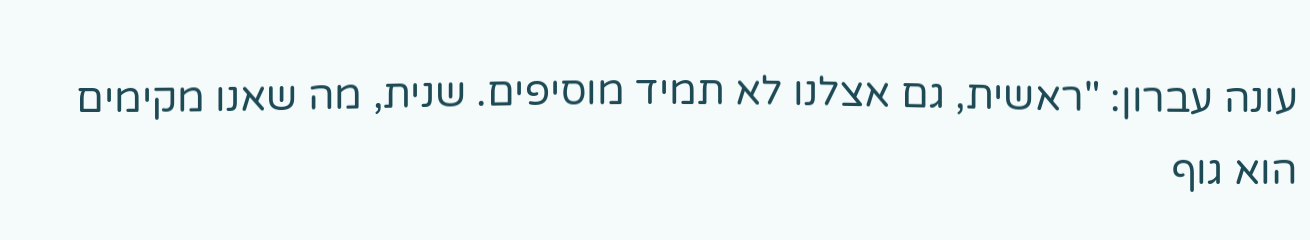עונה עברון: "ראשית, גם אצלנו לא תמיד מוסיפים. שנית, מה שאנו מקימים הוא גוף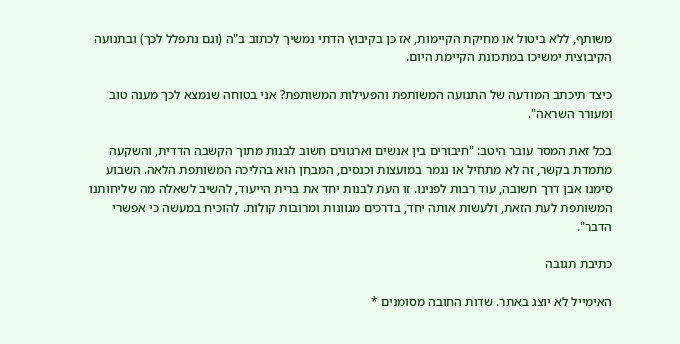משותף, ללא ביטול או מחיקת הקיימות, אז כן בקיבוץ הדתי נמשיך לכתוב ב"ה (וגם נתפלל לכך) ובתנועה הקיבוצית ימשיכו במתכונת הקיימת היום.

כיצד תיכתב המודעה של התנועה המשותפת והפעילות המשותפת? אני בטוחה שנמצא לכך מענה טוב ומעורר השראה".

בכל זאת המסר עובר היטב: "חיבורים בין אנשים וארגונים חשוב לבנות מתוך הקשבה הדדית, והשקעה מתמדת בקשר, זה לא מתחיל או נגמר במועצות וכנסים, המבחן הוא בהליכה המשותפת הלאה. השבוע סימנו אבן דרך חשובה, עוד רבות לפנינו. זו העת לבנות יחד את ברית הייעוד, להשיב לשאלה מה שליחותנו המשותפת לעת הזאת, ולעשות אותה יחד, בדרכים מגוונות ומרובות קולות. להוכיח במעשה כי אפשרי הדבר".

כתיבת תגובה

האימייל לא יוצג באתר. שדות החובה מסומנים *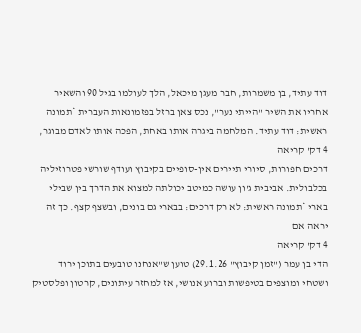דוד עתיד, בן משמרות, חבר מעגן מיכאל, הלך לעולמו בגיל 90 והשאיר אחריו את השיר "הייתי נער", נכס צאן ברזל בפזמונאות העברית *תמונה ראשית: דוד עתיד. המלחמה ביגרה אותו באחת, הפכה אותו לאדם מבוגר,
4 דק' קריאה
דרכים חפורות, סיורי תיירים אין-סופיים בקיבוץ ועודף שורשי פטרוזיליה בכלבולית. אביבית ג'ון עושה כמיטב יכולתה למצוא את הדרך בין שבילי בארי *תמונה ראשית: לא רק דרכים: בבארי גם בונים, ובשצף קצף. כך זה יראה אם
4 דק' קריאה
הדי בן עמר ("זמן קיבוץ" 29.1.26) טוען ש"אנחנו טובעים בתוכן ירוד ושטחי ומוצפים בטיפשות וברוע אנושי, אז למחזר עיתונים, קרטון ופלסטיק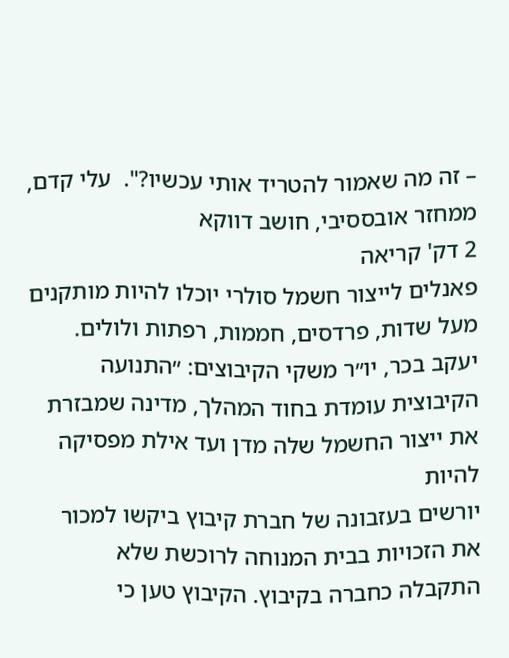– זה מה שאמור להטריד אותי עכשיו?".  עלי קדם, ממחזר אובססיבי, חושב דווקא
2 דק' קריאה
פאנלים לייצור חשמל סולרי יוכלו להיות מותקנים מעל שדות, פרדסים, חממות, רפתות ולולים. יעקב בכר, יו״ר משקי הקיבוצים: ״התנועה הקיבוצית עומדת בחוד המהלך, מדינה שמבזרת את ייצור החשמל שלה מדן ועד אילת מפסיקה להיות
יורשים בעזבונה של חברת קיבוץ ביקשו למכור את הזכויות בבית המנוחה לרוכשת שלא התקבלה כחברה בקיבוץ. הקיבוץ טען כי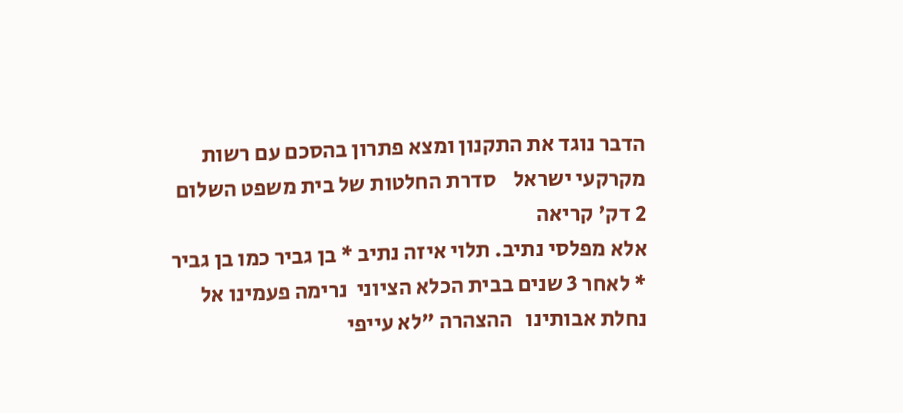הדבר נוגד את התקנון ומצא פתרון בהסכם עם רשות מקרקעי ישראל    סדרת החלטות של בית משפט השלום
2 דק' קריאה
אלא מפלסי נתיב. תלוי איזה נתיב * בן גביר כמו בן גביר * לאחר 3 שנים בבית הכלא הציוני  נרימה פעמינו אל נחלת אבותינו   ההצהרה "לא עייפי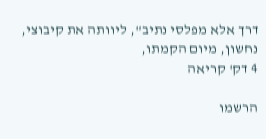דרך אלא מפלסי נתיב", ליוותה את קיבוצי, נחשון, מיום הקמתו,
4 דק' קריאה

הרשמו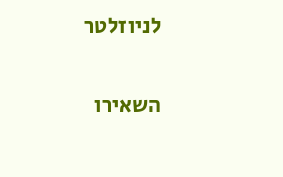לניוזלטר

השאירו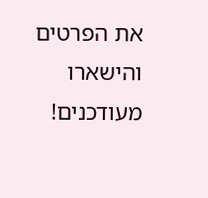את הפרטים והישארו מעודכנים!